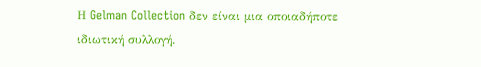Η Gelman Collection δεν είναι μια οποιαδήποτε ιδιωτική συλλογή.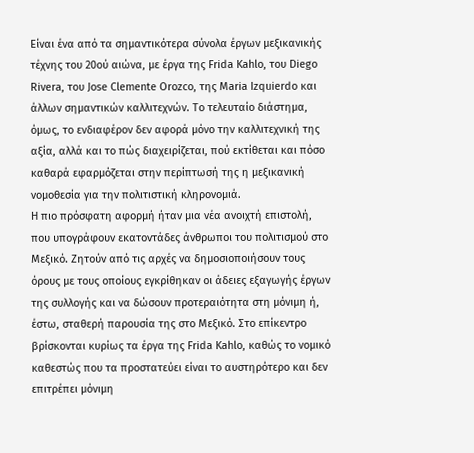Είναι ένα από τα σημαντικότερα σύνολα έργων μεξικανικής τέχνης του 20ού αιώνα, με έργα της Frida Kahlo, του Diego Rivera, του Jose Clemente Orozco, της Maria Izquierdo και άλλων σημαντικών καλλιτεχνών. Το τελευταίο διάστημα, όμως, το ενδιαφέρον δεν αφορά μόνο την καλλιτεχνική της αξία, αλλά και το πώς διαχειρίζεται, πού εκτίθεται και πόσο καθαρά εφαρμόζεται στην περίπτωσή της η μεξικανική νομοθεσία για την πολιτιστική κληρονομιά.
Η πιο πρόσφατη αφορμή ήταν μια νέα ανοιχτή επιστολή, που υπογράφουν εκατοντάδες άνθρωποι του πολιτισμού στο Μεξικό. Ζητούν από τις αρχές να δημοσιοποιήσουν τους όρους με τους οποίους εγκρίθηκαν οι άδειες εξαγωγής έργων της συλλογής και να δώσουν προτεραιότητα στη μόνιμη ή, έστω, σταθερή παρουσία της στο Μεξικό. Στο επίκεντρο βρίσκονται κυρίως τα έργα της Frida Kahlo, καθώς το νομικό καθεστώς που τα προστατεύει είναι το αυστηρότερο και δεν επιτρέπει μόνιμη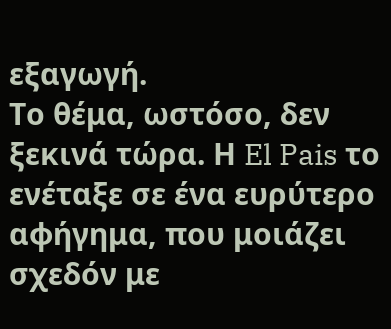εξαγωγή.
Το θέμα, ωστόσο, δεν ξεκινά τώρα. Η El Pais το ενέταξε σε ένα ευρύτερο αφήγημα, που μοιάζει σχεδόν με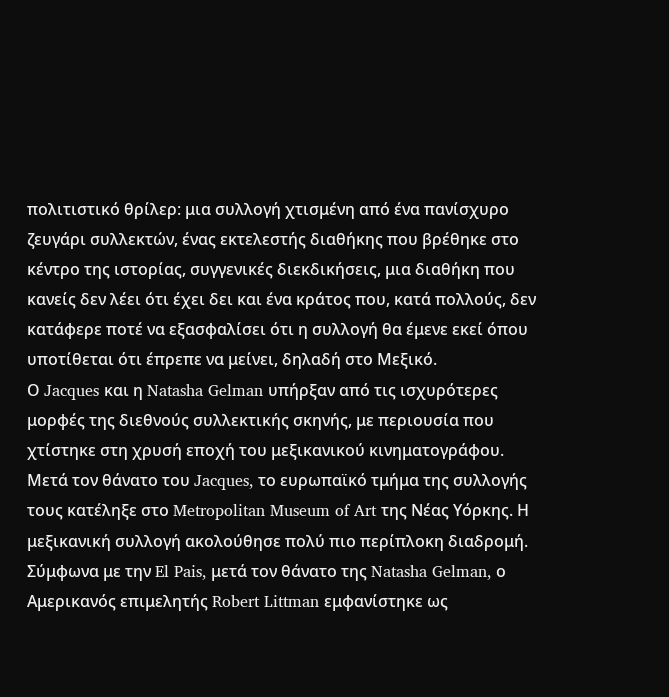πολιτιστικό θρίλερ: μια συλλογή χτισμένη από ένα πανίσχυρο ζευγάρι συλλεκτών, ένας εκτελεστής διαθήκης που βρέθηκε στο κέντρο της ιστορίας, συγγενικές διεκδικήσεις, μια διαθήκη που κανείς δεν λέει ότι έχει δει και ένα κράτος που, κατά πολλούς, δεν κατάφερε ποτέ να εξασφαλίσει ότι η συλλογή θα έμενε εκεί όπου υποτίθεται ότι έπρεπε να μείνει, δηλαδή στο Μεξικό.
Ο Jacques και η Natasha Gelman υπήρξαν από τις ισχυρότερες μορφές της διεθνούς συλλεκτικής σκηνής, με περιουσία που χτίστηκε στη χρυσή εποχή του μεξικανικού κινηματογράφου. Μετά τον θάνατο του Jacques, το ευρωπαϊκό τμήμα της συλλογής τους κατέληξε στο Metropolitan Museum of Art της Νέας Υόρκης. Η μεξικανική συλλογή ακολούθησε πολύ πιο περίπλοκη διαδρομή. Σύμφωνα με την El Pais, μετά τον θάνατο της Natasha Gelman, ο Αμερικανός επιμελητής Robert Littman εμφανίστηκε ως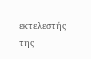εκτελεστής της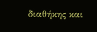διαθήκης και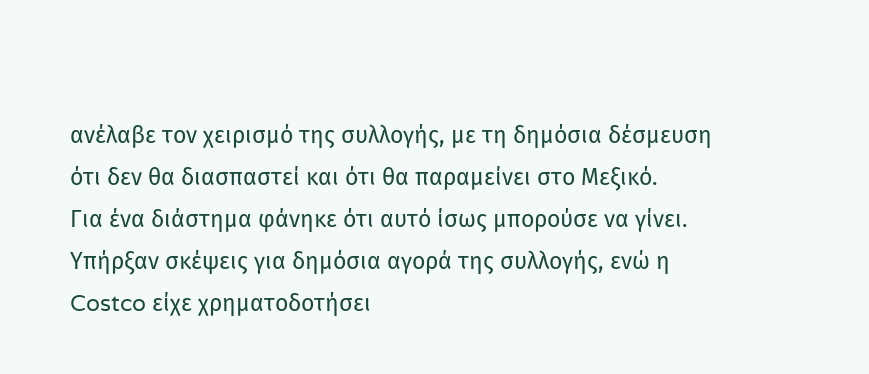ανέλαβε τον χειρισμό της συλλογής, με τη δημόσια δέσμευση ότι δεν θα διασπαστεί και ότι θα παραμείνει στο Μεξικό.
Για ένα διάστημα φάνηκε ότι αυτό ίσως μπορούσε να γίνει. Υπήρξαν σκέψεις για δημόσια αγορά της συλλογής, ενώ η Costco είχε χρηματοδοτήσει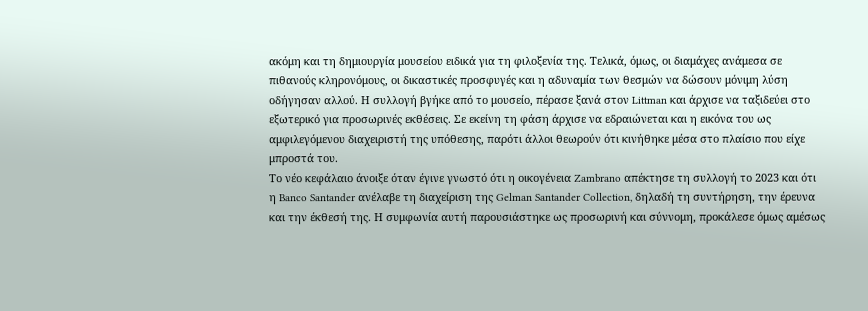ακόμη και τη δημιουργία μουσείου ειδικά για τη φιλοξενία της. Τελικά, όμως, οι διαμάχες ανάμεσα σε πιθανούς κληρονόμους, οι δικαστικές προσφυγές και η αδυναμία των θεσμών να δώσουν μόνιμη λύση οδήγησαν αλλού. Η συλλογή βγήκε από το μουσείο, πέρασε ξανά στον Littman και άρχισε να ταξιδεύει στο εξωτερικό για προσωρινές εκθέσεις. Σε εκείνη τη φάση άρχισε να εδραιώνεται και η εικόνα του ως αμφιλεγόμενου διαχειριστή της υπόθεσης, παρότι άλλοι θεωρούν ότι κινήθηκε μέσα στο πλαίσιο που είχε μπροστά του.
Το νέο κεφάλαιο άνοιξε όταν έγινε γνωστό ότι η οικογένεια Zambrano απέκτησε τη συλλογή το 2023 και ότι η Banco Santander ανέλαβε τη διαχείριση της Gelman Santander Collection, δηλαδή τη συντήρηση, την έρευνα και την έκθεσή της. Η συμφωνία αυτή παρουσιάστηκε ως προσωρινή και σύννομη, προκάλεσε όμως αμέσως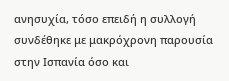ανησυχία, τόσο επειδή η συλλογή συνδέθηκε με μακρόχρονη παρουσία στην Ισπανία όσο και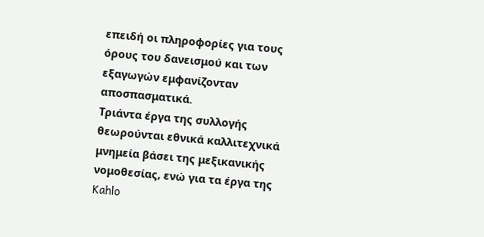επειδή οι πληροφορίες για τους όρους του δανεισμού και των εξαγωγών εμφανίζονταν αποσπασματικά.
Τριάντα έργα της συλλογής θεωρούνται εθνικά καλλιτεχνικά μνημεία βάσει της μεξικανικής νομοθεσίας, ενώ για τα έργα της Kahlo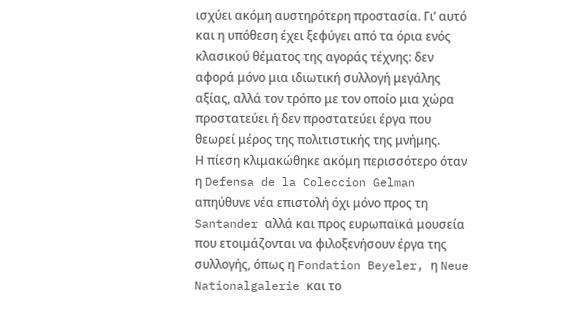ισχύει ακόμη αυστηρότερη προστασία. Γι’ αυτό και η υπόθεση έχει ξεφύγει από τα όρια ενός κλασικού θέματος της αγοράς τέχνης: δεν αφορά μόνο μια ιδιωτική συλλογή μεγάλης αξίας, αλλά τον τρόπο με τον οποίο μια χώρα προστατεύει ή δεν προστατεύει έργα που θεωρεί μέρος της πολιτιστικής της μνήμης.
Η πίεση κλιμακώθηκε ακόμη περισσότερο όταν η Defensa de la Coleccion Gelman απηύθυνε νέα επιστολή όχι μόνο προς τη Santander αλλά και προς ευρωπαϊκά μουσεία που ετοιμάζονται να φιλοξενήσουν έργα της συλλογής, όπως η Fondation Beyeler, η Neue Nationalgalerie και το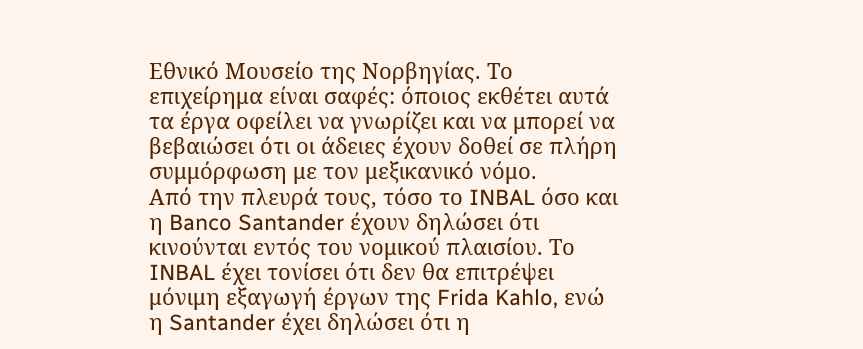Εθνικό Μουσείο της Νορβηγίας. Το επιχείρημα είναι σαφές: όποιος εκθέτει αυτά τα έργα οφείλει να γνωρίζει και να μπορεί να βεβαιώσει ότι οι άδειες έχουν δοθεί σε πλήρη συμμόρφωση με τον μεξικανικό νόμο.
Από την πλευρά τους, τόσο το INBAL όσο και η Banco Santander έχουν δηλώσει ότι κινούνται εντός του νομικού πλαισίου. Το INBAL έχει τονίσει ότι δεν θα επιτρέψει μόνιμη εξαγωγή έργων της Frida Kahlo, ενώ η Santander έχει δηλώσει ότι η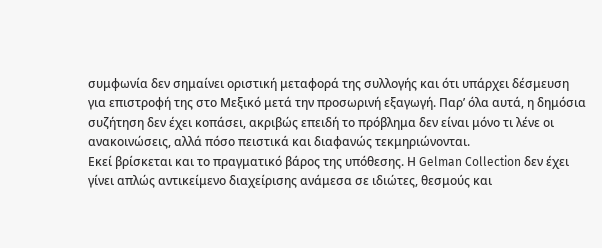συμφωνία δεν σημαίνει οριστική μεταφορά της συλλογής και ότι υπάρχει δέσμευση για επιστροφή της στο Μεξικό μετά την προσωρινή εξαγωγή. Παρ’ όλα αυτά, η δημόσια συζήτηση δεν έχει κοπάσει, ακριβώς επειδή το πρόβλημα δεν είναι μόνο τι λένε οι ανακοινώσεις, αλλά πόσο πειστικά και διαφανώς τεκμηριώνονται.
Εκεί βρίσκεται και το πραγματικό βάρος της υπόθεσης. Η Gelman Collection δεν έχει γίνει απλώς αντικείμενο διαχείρισης ανάμεσα σε ιδιώτες, θεσμούς και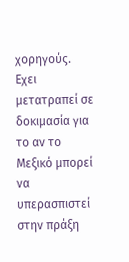χορηγούς. Εχει μετατραπεί σε δοκιμασία για το αν το Μεξικό μπορεί να υπερασπιστεί στην πράξη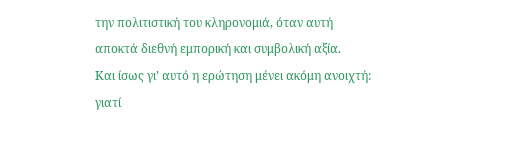την πολιτιστική του κληρονομιά, όταν αυτή αποκτά διεθνή εμπορική και συμβολική αξία.
Και ίσως γι’ αυτό η ερώτηση μένει ακόμη ανοιχτή: γιατί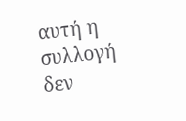αυτή η συλλογή δεν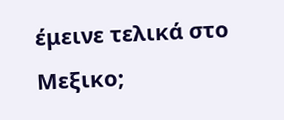έμεινε τελικά στο Μεξικο;